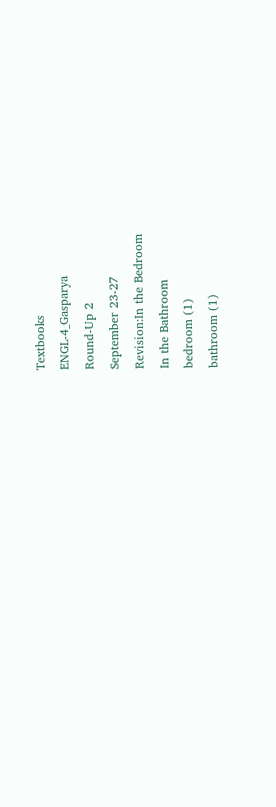Textbooks
ENGL-4_Gasparya
Round-Up 2
September 23-27
Revision:In the Bedroom
In the Bathroom
bedroom (1)
bathroom (1)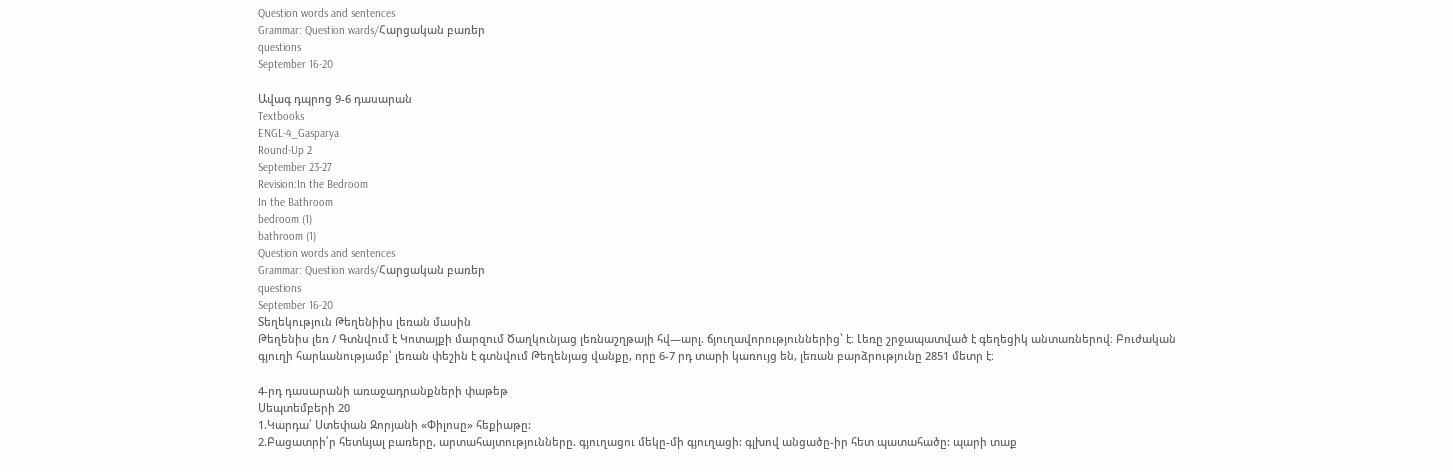Question words and sentences
Grammar: Question wards/Հարցական բառեր
questions
September 16-20

Ավագ դպրոց 9-6 դասարան
Textbooks
ENGL-4_Gasparya
Round-Up 2
September 23-27
Revision:In the Bedroom
In the Bathroom
bedroom (1)
bathroom (1)
Question words and sentences
Grammar: Question wards/Հարցական բառեր
questions
September 16-20
Տեղեկություն Թեղենիիս լեռան մասին
Թեղենիս լեռ / Գտնվում է Կոտայքի մարզում Ծաղկունյաց լեռնաշղթայի հվ—արլ. ճյուղավորություններից՝ է։ Լեռը շրջապատված է գեղեցիկ անտառներով։ Բուժական գյուղի հարևանությամբ՝ լեռան փեշին է գտնվում Թեղենյաց վանքը, որը 6-7 րդ տարի կառույց են, լեռան բարձրությունը 2851 մետր է։

4-րդ դասարանի առաջադրանքների փաթեթ
Սեպտեմբերի 20
1.Կարդա՛ Ստեփան Զորյանի «Փիլոսը» հեքիաթը:
2.Բացատրի՛ր հետևյալ բառերը, արտահայտությունները. գյուղացու մեկը-մի գյուղացի: գլխով անցածը-իր հետ պատահածը: պարի տաք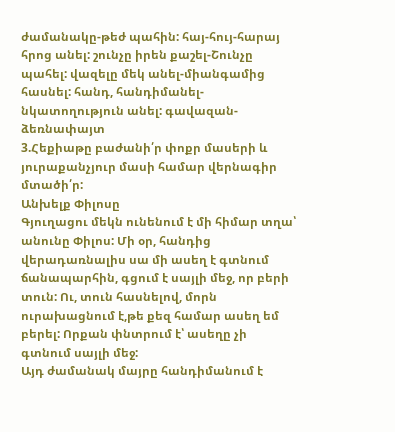ժամանակը-թեժ պահին: հայ-հույ-հարայ հրոց անել: շունչը իրեն քաշել-Շունչը պահել: վազելը մեկ անել-միանգամից հասնել: հանդ, հանդիմանել-նկատողություն անել: գավազան-ձեռնափայտ
3.Հեքիաթը բաժանի՛ր փոքր մասերի և յուրաքանչյուր մասի համար վերնագիր մտածի՛ր:
Անխելք Փիլոսը
Գյուղացու մեկն ունենում է մի հիմար տղա՝ անունը Փիլոս: Մի օր, հանդից վերադառնալիս սա մի ասեղ է գտնում ճանապարհին, գցում է սայլի մեջ, որ բերի տուն: Ու, տուն հասնելով, մորն ուրախացնում է,թե քեզ համար ասեղ եմ բերել: Որքան փնտրում է՝ ասեղը չի գտնում սայլի մեջ:
Այդ ժամանակ մայրը հանդիմանում է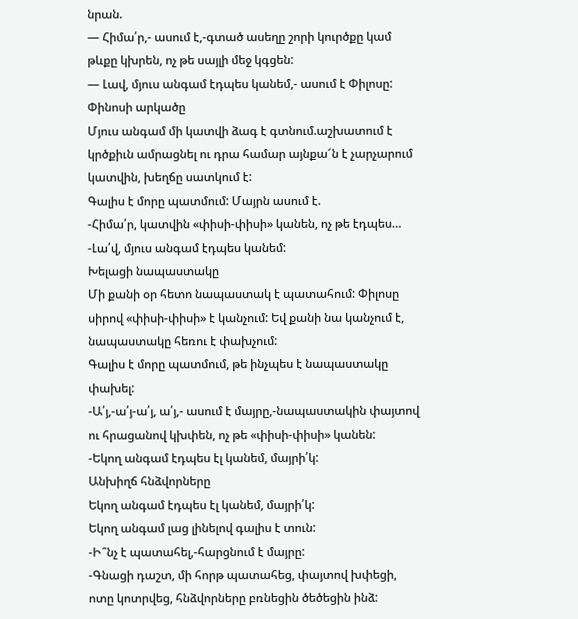նրան.
— Հիմա՛ր,- ասում է,-գտած ասեղը շորի կուրծքը կամ թևքը կխրեն, ոչ թե սայլի մեջ կգցեն:
— Լավ, մյուս անգամ էդպես կանեմ,- ասում է Փիլոսը:
Փինոսի արկածը
Մյուս անգամ մի կատվի ձագ է գտնում.աշխատում է կրծքիւն ամրացնել ու դրա համար այնքա՜ն է չարչարում կատվին, խեղճը սատկում է:
Գալիս է մորը պատմում: Մայրն ասում է.
-Հիմա՛ր, կատվին «փիսի-փիսի» կանեն, ոչ թե էդպես…
-Լա՛վ, մյուս անգամ էդպես կանեմ:
Խելացի նապաստակը
Մի քանի օր հետո նապաստակ է պատահում: Փիլոսը սիրով «փիսի-փիսի» է կանչում: Եվ քանի նա կանչում է, նապաստակը հեռու է փախչում:
Գալիս է մորը պատմում, թե ինչպես է նապաստակը փախել:
-Ա՛յ,-ա՛յ-ա՛յ, ա՛յ,- ասում է մայրը,-նապաստակին փայտով ու հրացանով կխփեն, ոչ թե «փիսի-փիսի» կանեն:
-Եկող անգամ էդպես էլ կանեմ, մայրի՛կ:
Անխիղճ հնձվորները
Եկող անգամ էդպես էլ կանեմ, մայրի՛կ:
Եկող անգամ լաց լինելով գալիս է տուն:
-Ի՞նչ է պատահել,-հարցնում է մայրը:
-Գնացի դաշտ, մի հորթ պատահեց, փայտով խփեցի, ոտը կոտրվեց, հնձվորները բռնեցին ծեծեցին ինձ: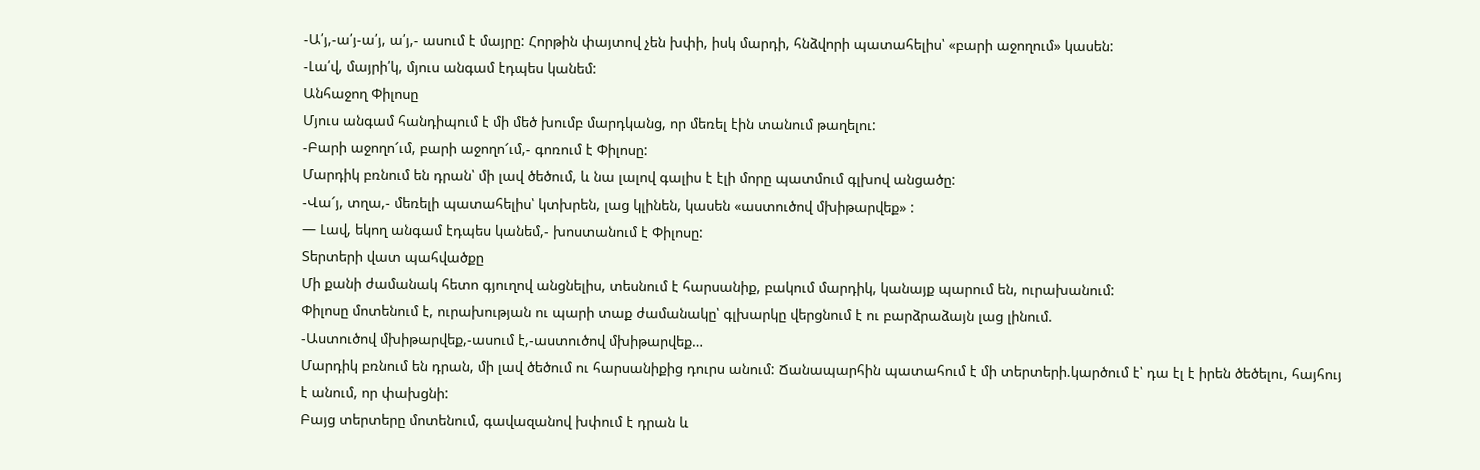-Ա՛յ,-ա՛յ-ա՛յ, ա՛յ,- ասում է մայրը: Հորթին փայտով չեն խփի, իսկ մարդի, հնձվորի պատահելիս՝ «բարի աջողում» կասեն:
-Լա՛վ, մայրի՛կ, մյուս անգամ էդպես կանեմ:
Անհաջող Փիլոսը
Մյուս անգամ հանդիպում է մի մեծ խումբ մարդկանց, որ մեռել էին տանում թաղելու:
-Բարի աջողո՜ւմ, բարի աջողո՜ւմ,- գոռում է Փիլոսը:
Մարդիկ բռնում են դրան՝ մի լավ ծեծում, և նա լալով գալիս է էլի մորը պատմում գլխով անցածը:
-Վա՜յ, տղա,- մեռելի պատահելիս՝ կտխրեն, լաց կլինեն, կասեն «աստուծով մխիթարվեք» :
— Լավ, եկող անգամ էդպես կանեմ,- խոստանում է Փիլոսը:
Տերտերի վատ պահվածքը
Մի քանի ժամանակ հետո գյուղով անցնելիս, տեսնում է հարսանիք, բակում մարդիկ, կանայք պարում են, ուրախանում:
Փիլոսը մոտենում է, ուրախության ու պարի տաք ժամանակը՝ գլխարկը վերցնում է ու բարձրաձայն լաց լինում.
-Աստուծով մխիթարվեք,-ասում է,-աստուծով մխիթարվեք…
Մարդիկ բռնում են դրան, մի լավ ծեծում ու հարսանիքից դուրս անում: Ճանապարհին պատահում է մի տերտերի.կարծում է՝ դա էլ է իրեն ծեծելու, հայհույ է անում, որ փախցնի:
Բայց տերտերը մոտենում, գավազանով խփում է դրան և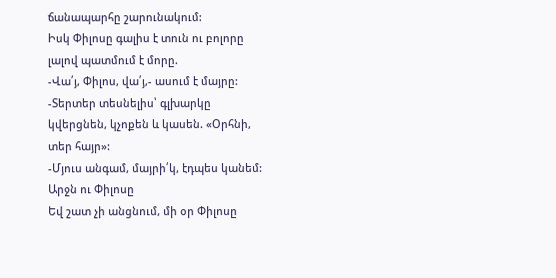ճանապարհը շարունակում:
Իսկ Փիլոսը գալիս է տուն ու բոլորը լալով պատմում է մորը.
-Վա՛յ, Փիլոս, վա՛յ,- ասում է մայրը: -Տերտեր տեսնելիս՝ գլխարկը կվերցնեն, կչոքեն և կասեն. «Օրհնի, տեր հայր»:
-Մյուս անգամ, մայրի՛կ, էդպես կանեմ:
Արջն ու Փիլոսը
Եվ շատ չի անցնում, մի օր Փիլոսը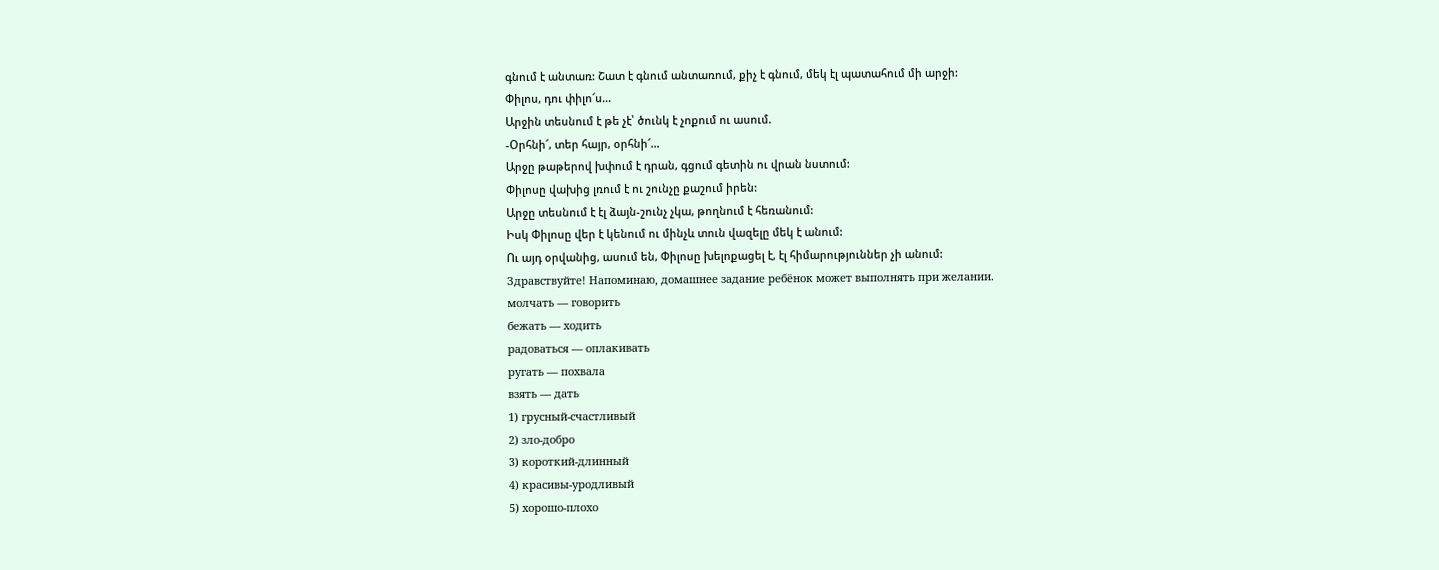գնում է անտառ: Շատ է գնում անտառում, քիչ է գնում, մեկ էլ պատահում մի արջի:
Փիլոս, դու փիլո՜ս…
Արջին տեսնում է թե չէ՝ ծունկ է չոքում ու ասում.
-Օրհնի՜, տեր հայր, օրհնի՜…
Արջը թաթերով խփում է դրան, գցում գետին ու վրան նստում:
Փիլոսը վախից լռում է ու շունչը քաշում իրեն:
Արջը տեսնում է էլ ձայն-շունչ չկա, թողնում է հեռանում:
Իսկ Փիլոսը վեր է կենում ու մինչև տուն վազելը մեկ է անում:
Ու այդ օրվանից, ասում են, Փիլոսը խելոքացել է, էլ հիմարություններ չի անում:
Здравствуйте! Напоминаю, домашнее задание ребёнок может выполнять при желании.
молчать — говорить
бежать — ходить
радоваться — оплакивать
ругать — похвала
взять — дать
1) грусный-счастливый
2) зло-добро
3) короткий-длинный
4) красивы-уродливый
5) хорошо-плохо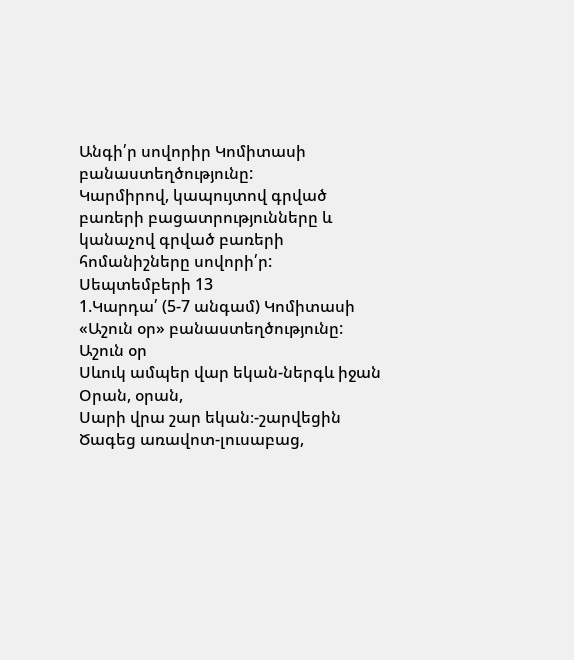Անգի՛ր սովորիր Կոմիտասի բանաստեղծությունը:
Կարմիրով, կապույտով գրված բառերի բացատրությունները և կանաչով գրված բառերի հոմանիշները սովորի՛ր:
Սեպտեմբերի 13
1.Կարդա՛ (5-7 անգամ) Կոմիտասի «Աշուն օր» բանաստեղծությունը:
Աշուն օր
Սևուկ ամպեր վար եկան-ներգև իջան
Օրան, օրան,
Սարի վրա շար եկան։-շարվեցին
Ծագեց առավոտ-լուսաբաց,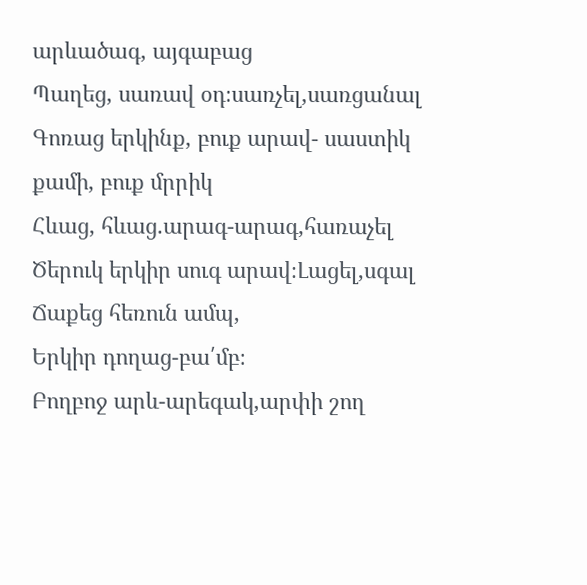արևածագ, այգաբաց
Պաղեց, սառավ օդ։սառչել,սառցանալ
Գոռաց երկինք, բուք արավ- սաստիկ քամի, բուք մրրիկ
Հևաց, հևաց.արագ-արագ,հառաչել
Ծերուկ երկիր սուգ արավ։Լացել,սգալ
Ճաքեց հեռուն ամպ,
Երկիր դողաց-բա՛մբ։
Բողբոջ արև-արեգակ,արփի շող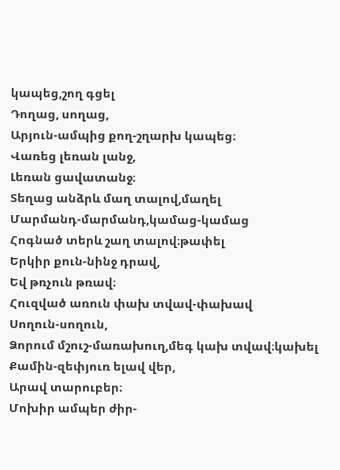կապեց,շող գցել
Դողաց, սողաց,
Արյուն-ամպից քող-շղարխ կապեց։
Վառեց լեռան լանջ,
Լեռան ցավատանջ։
Տեղաց անձրև մաղ տալով,մաղել
Մարմանդ-մարմանդ,կամաց-կամաց
Հոգնած տերև շաղ տալով։թափել
Երկիր քուն-նինջ դրավ,
Եվ թռչուն թռավ։
Հուզված առուն փախ տվավ-փախավ
Սողուն-սողուն,
Ձորում մշուշ-մառախուղ,մեգ կախ տվավ։կախել
Քամին-զեփյուռ ելավ վեր,
Արավ տարուբեր։
Մոխիր ամպեր ժիր-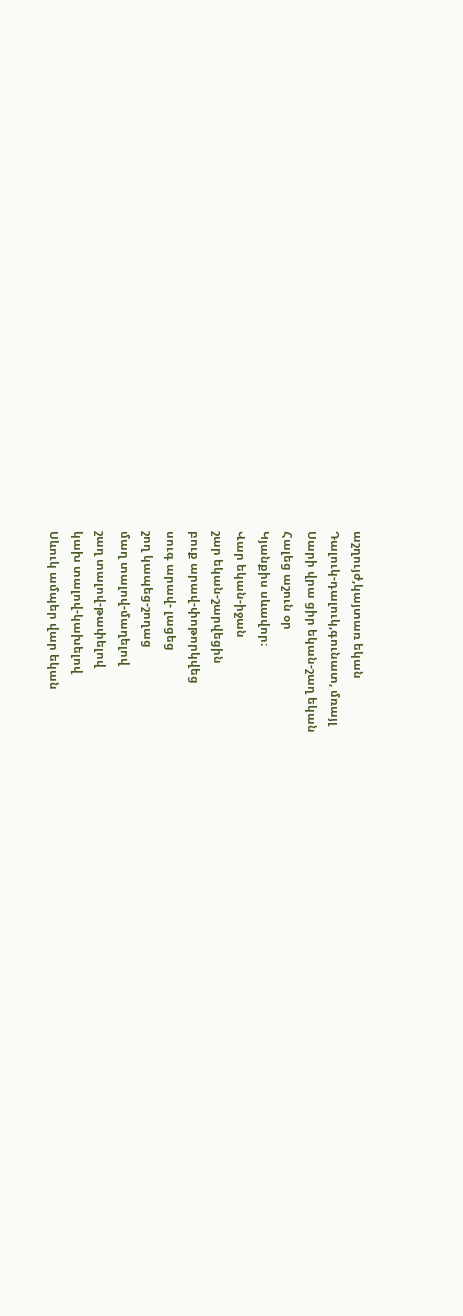աշղույժ,կայտառ եկան
Դալուկ-դալուկ,գունատ, մռայլ
Սարի վրա ցիր եկան-շաղ եկան
Հալեց աշուն օր
Կյանքիս սևավոր։
Վար եկան-իջան
շար եկան-շարվեցին
բուք արավ-փոթորկվեց
սուգ արավ- լացեց
շող կապեց-շողաց
մաղ տալով-մաղելով
շաղ տալով-թափելով
կախ տալով-կախելով
Սևուկ ամպեր վար եկան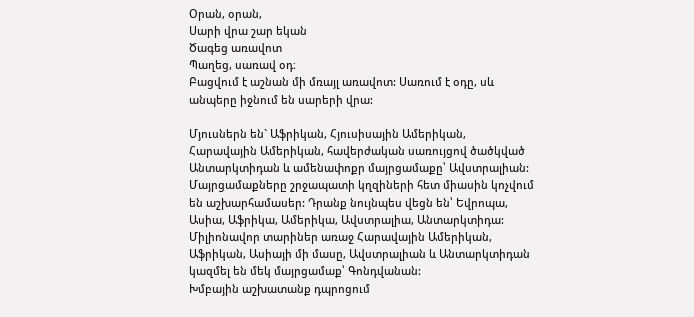Օրան, օրան,
Սարի վրա շար եկան
Ծագեց առավոտ
Պաղեց, սառավ օդ։
Բացվում է աշնան մի մռայլ առավոտ: Սառում է օդը, սև անպերը իջնում են սարերի վրա:

Մյուսներն են` Աֆրիկան, Հյուսիսային Ամերիկան, Հարավային Ամերիկան, հավերժական սառույցով ծածկված Անտարկտիդան և ամենափոքր մայրցամաքը՝ Ավստրալիան:
Մայրցամաքները շրջապատի կղզիների հետ միասին կոչվում են աշխարհամասեր: Դրանք նույնպես վեցն են՝ Եվրոպա, Ասիա, Աֆրիկա, Ամերիկա, Ավստրալիա, Անտարկտիդա:
Միլիոնավոր տարիներ առաջ Հարավային Ամերիկան, Աֆրիկան, Ասիայի մի մասը, Ավստրալիան և Անտարկտիդան կազմել են մեկ մայրցամաք՝ Գոնդվանան:
Խմբային աշխատանք դպրոցում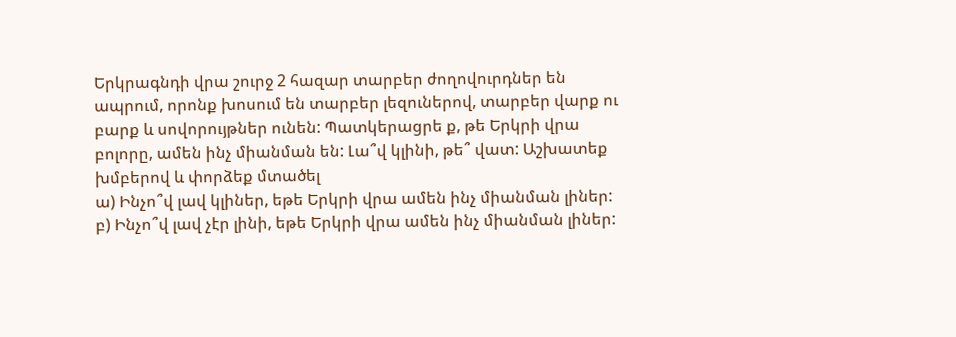Երկրագնդի վրա շուրջ 2 հազար տարբեր ժողովուրդներ են ապրում, որոնք խոսում են տարբեր լեզուներով, տարբեր վարք ու բարք և սովորույթներ ունեն: Պատկերացրե ք, թե Երկրի վրա բոլորը, ամեն ինչ միանման են: Լա՞վ կլինի, թե՞ վատ: Աշխատեք խմբերով և փորձեք մտածել
ա) Ինչո՞վ լավ կլիներ, եթե Երկրի վրա ամեն ինչ միանման լիներ:
բ) Ինչո՞վ լավ չէր լինի, եթե Երկրի վրա ամեն ինչ միանման լիներ: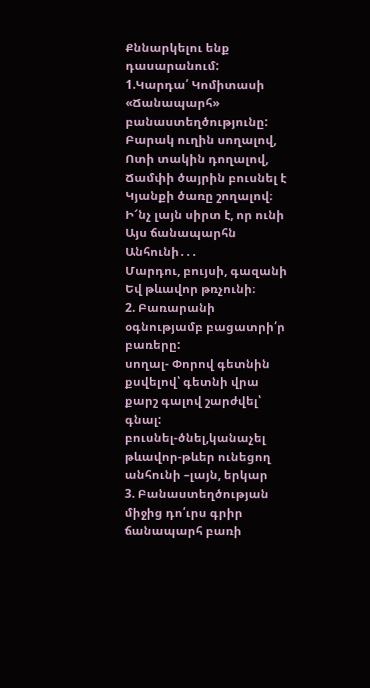Քննարկելու ենք դասարանում:
1.Կարդա՛ Կոմիտասի «Ճանապարհ» բանաստեղծությունը:
Բարակ ուղին սողալով,
Ոտի տակին դողալով,
Ճամփի ծայրին բուսնել է
Կյանքի ծառը շողալով։
Ի՜նչ լայն սիրտ է, որ ունի
Այս ճանապարհն Անհունի․․․
Մարդու, բույսի, գազանի
Եվ թևավոր թռչունի։
2. Բառարանի օգնությամբ բացատրի՛ր բառերը:
սողալ- Փորով գետնին քսվելով՝ գետնի վրա քարշ գալով շարժվել՝ գնալ:
բուսնել-ծնել,կանաչել
թևավոր-թևեր ունեցող
անհունի –լայն, երկար
3. Բանաստեղծության միջից դո՛ւրս գրիր ճանապարհ բառի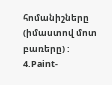հոմանիշները (իմաստով մոտ բառերը) :
4.Paint-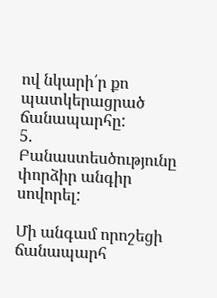ով նկարի՛ր քո պատկերացրած ճանապարհը:
5. Բանաստեսծությունը փորձիր անգիր սովորել:

Մի անգամ որոշեցի ճանապարհ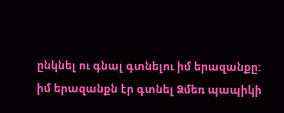ընկնել ու գնալ գտնելու իմ երազանքը: իմ երազանքն էր գտնել Ձմեռ պապիկի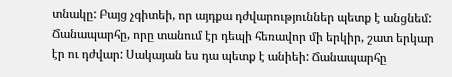տնակը: Բայց չգիտեի, որ այդքա դժվարություններ պետք է անցնեմ: Ճանապարհը, որը տանում էր դեպի հեռավոր մի երկիր, շատ երկար էր ու դժվար: Սակայան ես դա պետք է անիեի: Ճանապարհը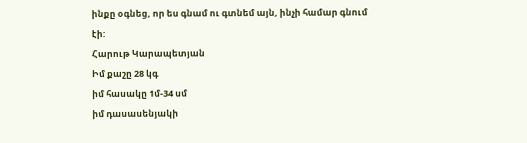ինքը օգնեց, որ ես գնամ ու գտնեմ այն, ինչի համար գնում էի:
Հարութ Կարապետյան
Իմ քաշը 28 կգ
իմ հասակը 1մ-34 սմ
իմ դասասենյակի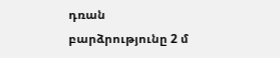դռան բարձրությունը 2 մ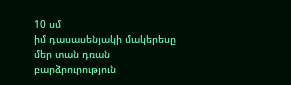10 սմ
իմ դասասենյակի մակերեսը
մեր տան դռան բարձրուրություն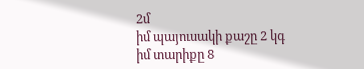2մ
իմ պայուսակի քաշը 2 կգ
իմ տարիքը 8